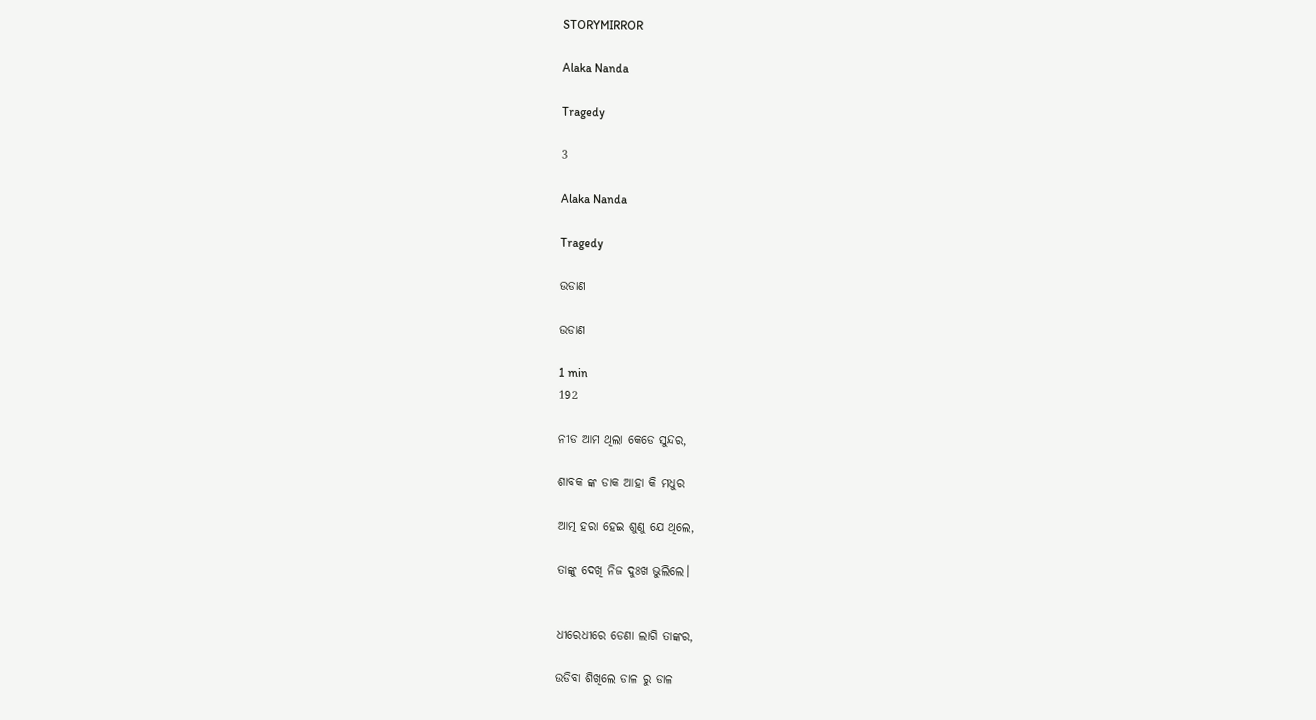STORYMIRROR

Alaka Nanda

Tragedy

3

Alaka Nanda

Tragedy

ଉଡାଣ

ଉଡାଣ

1 min
192

ନୀଡ ଆମ ଥିଲା କେଡେ ସୁନ୍ଦର,

ଶାବକ ଙ୍କ ଡାକ ଆହା କି ମଧୁର

ଆତ୍ମ ହରା ହେଇ ଶୁଣୁ ଯେ ଥିଲେ,

ତାଙ୍କୁ ଦେଖି ନିଜ ଦୁଃଖ ଭୁଲିଲେ।


ଧୀରେଧୀରେ ଡେଣା ଲାଗି ତାଙ୍କର,

ଉଡିବା ଶିଖିଲେ ଡାଳ ରୁ ଡାଳ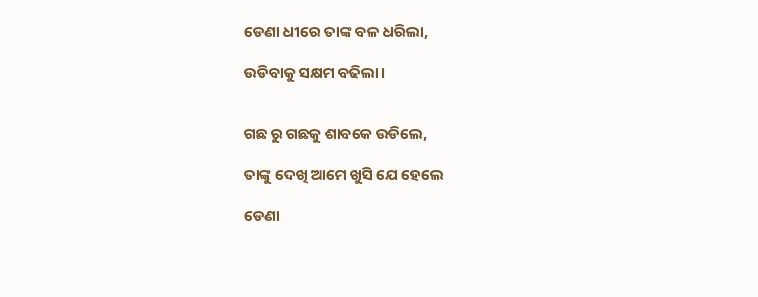ଡେଣା ଧୀରେ ତାଙ୍କ ବଳ ଧରିଲା,

ଉଡିବାକୁ ସକ୍ଷମ ବଢିଲା।


ଗଛ ରୁ ଗଛକୁ ଶାବକେ ଉଡିଲେ,

ତାଙ୍କୁ ଦେଖି ଆମେ ଖୁସି ଯେ ହେଲେ

ଡେଣା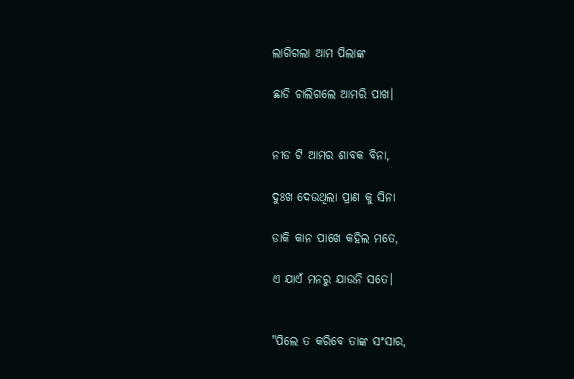ଲାଗିଗଲା ଆମ ପିଲାଙ୍କ

ଛାଡି ଚାଲିଗଲେ ଆମରି ପାଖ।


ନୀଡ ଟି ଆମର ଶାବକ ବିନା,

ଦୁଃଖ ଦେଉଥିଲା ପ୍ରାଣ କୁ ସିନା

ଡାକି କାନ ପାଖେ କହିଲ ମତେ,

ଏ ଯାଏଁ ମନରୁ ଯାଉନି ସତେ।


"ପିଲେ ତ କରିବେ ତାଙ୍କ ସଂସାର,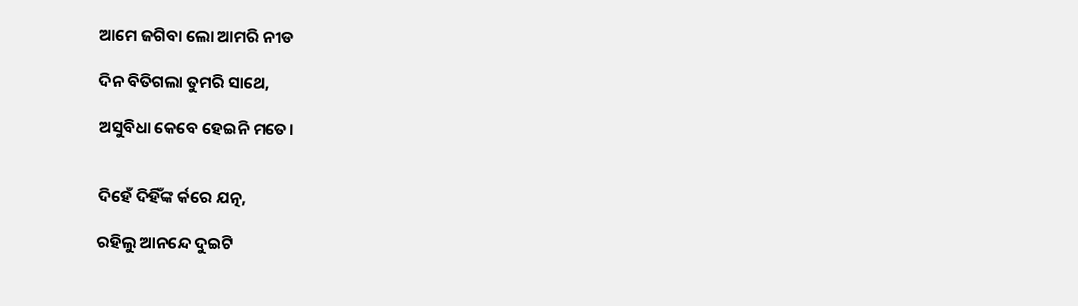ଆମେ ଜଗିବା ଲୋ ଆମରି ନୀଡ

ଦିନ ବିତିଗଲା ତୁମରି ସାଥେ,

ଅସୁବିଧା କେବେ ହେଇନି ମତେ।


ଦିହେଁ ଦିହିଁଙ୍କ ର୍କରେ ଯତ୍ନ,

ରହିଲୁ ଆନନ୍ଦେ ଦୁଇଟି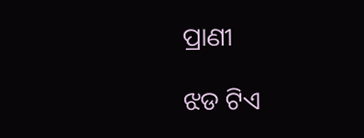ପ୍ରାଣୀ

ଝଡ ଟିଏ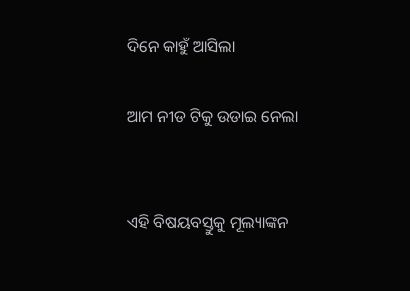ଦିନେ କାହୁଁ ଆସିଲା

ଆମ ନୀଡ ଟିକୁ ଉଡାଇ ନେଲା


ଏହି ବିଷୟବସ୍ତୁକୁ ମୂଲ୍ୟାଙ୍କନ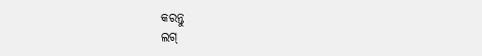କରନ୍ତୁ
ଲଗ୍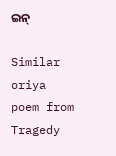ଇନ୍

Similar oriya poem from Tragedy